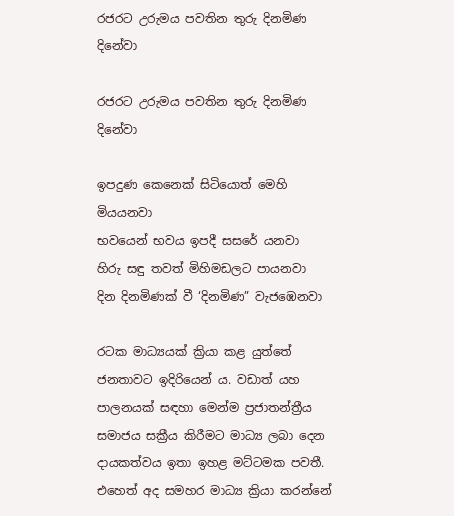රජරට උරුමය පවතින තුරු දිනමිණ දිනේවා

රජරට උරුමය පවතින තුරු දිනමිණ දිනේවා

ඉපදුණ කෙනෙක් සිටියොත් මෙහි මියයනවා
භවයෙන් භවය ඉපදී සසරේ යනවා
හිරු සඳු තවත් මිහිමඩලට පායනවා
දින දිනමිණක් වී ‘දිනමිණ” වැජඹෙනවා

රටක මාධ්‍යයක් ක්‍රියා කළ යුත්තේ ජනතාවට ඉදිරියෙන් ය. වඩාත් යහ පාලනයක් සඳහා මෙන්ම ප්‍රජාතන්ත්‍රීය සමාජය සක්‍රීය කිරීමට මාධ්‍ය ලබා දෙන දායකත්වය ඉතා ඉහළ මට්ටමක පවතී. එහෙත් අද සමහර මාධ්‍ය ක්‍රියා කරන්නේ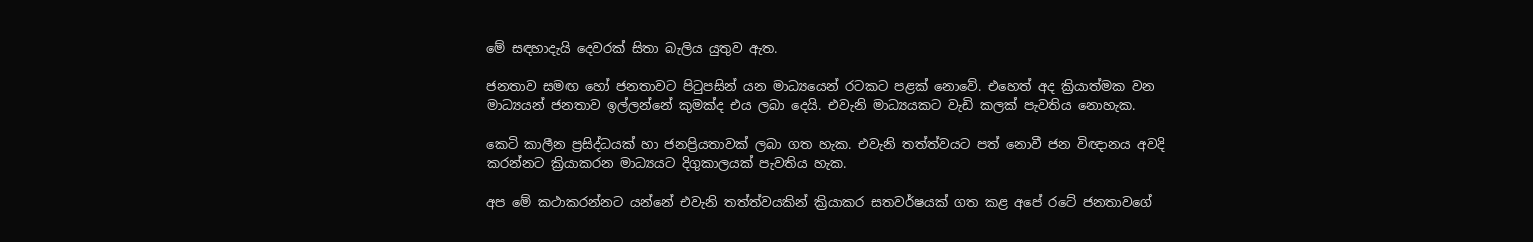මේ සඳහාදැයි දෙවරක් සිතා බැලිය යුතුව ඇත.

ජනතාව සමඟ හෝ ජනතාවට පිටුපසින් යන මාධ්‍යයෙන් රටකට පළක් නොවේ. එහෙත් අද ක්‍රියාත්මක වන මාධ්‍යයන් ජනතාව ඉල්ලන්නේ කුමක්ද එය ලබා දෙයි. එවැනි මාධ්‍යයකට වැඩි කලක් පැවතිය නොහැක.

කෙටි කාලීන ප්‍රසිද්ධයක් හා ජනප්‍රියතාවක් ලබා ගත හැක. එවැනි තත්ත්වයට පත් නොවී ජන විඥානය අවදි කරන්නට ක්‍රියාකරන මාධ්‍යයට දිගුකාලයක් පැවතිය හැක.

අප මේ කථාකරන්නට යන්නේ එවැනි තත්ත්වයකින් ක්‍රියාකර සතවර්ෂයක් ගත කළ අපේ රටේ ජනතාවගේ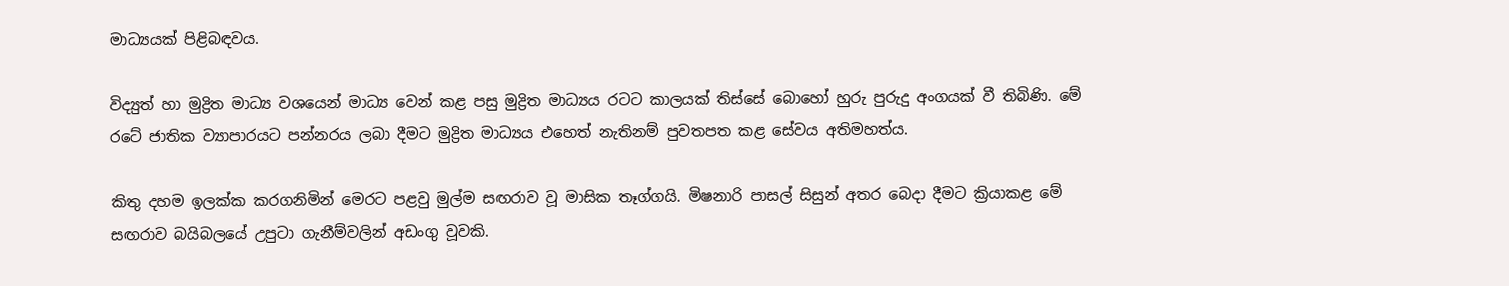මාධ්‍යයක් පිළිබඳවය.

විද්‍යුත් හා මුද්‍රිත මාධ්‍ය වශයෙන් මාධ්‍ය වෙන් කළ පසු මුද්‍රිත මාධ්‍යය රටට කාලයක් තිස්සේ බොහෝ හුරු පුරුදු අංගයක් වී තිබිණි. මේ රටේ ජාතික ව්‍යාපාරයට පන්නරය ලබා දීමට මුද්‍රිත මාධ්‍යය එහෙත් නැතිනම් පුවතපත කළ සේවය අතිමහත්ය.

කිතු දහම ඉලක්ක කරගනිමින් මෙරට පළවු මුල්ම සඟරාව වූ මාසික තෑග්ගයි. මිෂනාරි පාසල් සිසුන් අතර බෙදා දීමට ක්‍රියාකළ මේ සඟරාව බයිබලයේ උපුටා ගැනීම්වලින් අඩංගු වූවකි.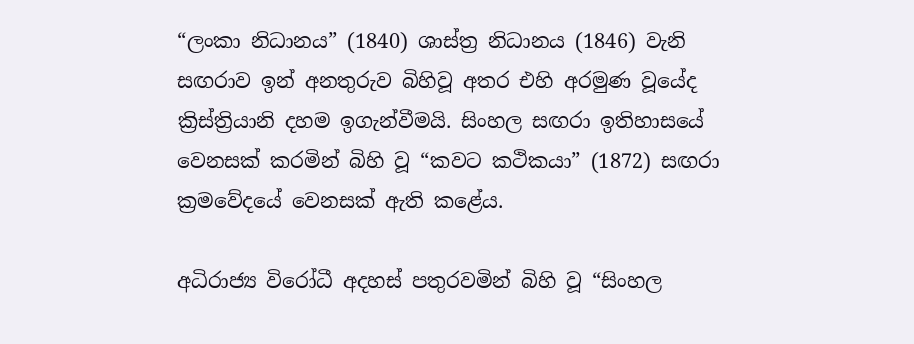“ලංකා නිධානය” (1840) ශාස්ත්‍ර නිධානය (1846) වැනි සඟරාව ඉන් අනතුරුව බිහිවූ අතර එහි අරමුණ වූයේද ක්‍රිස්ත්‍රියානි දහම ඉගැන්වීමයි. සිංහල සඟරා ඉතිහාසයේ වෙනසක් කරමින් බිහි වූ “කවට කථිකයා” (1872) සඟරා ක්‍රමවේදයේ වෙනසක් ඇති කළේය.

අධිරාජ්‍ය විරෝධී අදහස් පතුරවමින් බිහි වූ “සිංහල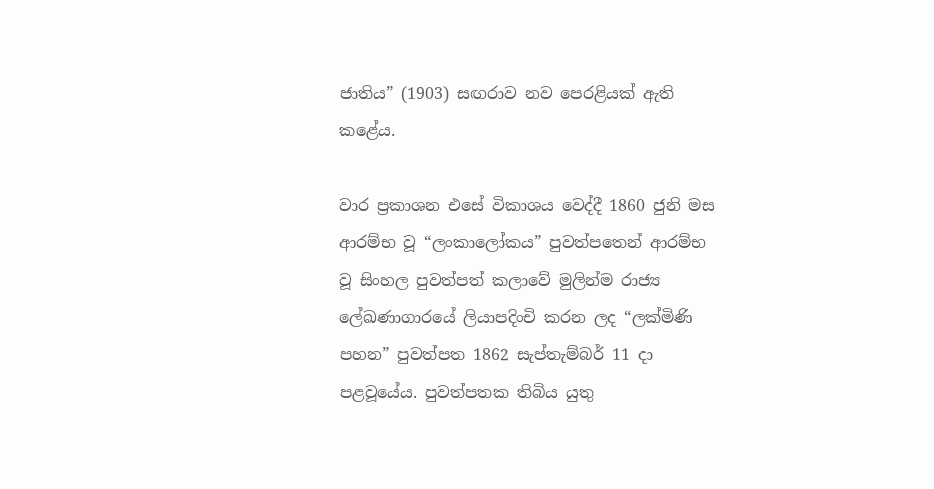ජාතිය” (1903) සඟරාව නව පෙරළියක් ඇති කළේය.

වාර ප්‍රකාශන එසේ විකාශය වෙද්දී 1860 ජුනි මස ආරම්භ වූ “ලංකාලෝකය” පුවත්පතෙන් ආරම්භ වූ සිංහල පුවත්පත් කලාවේ මුලින්ම රාජ්‍ය ලේඛණාගාරයේ ලියාපදිංචි කරන ලද “ලක්මිණි පහන” පුවත්පත 1862 සැප්තැම්බර් 11 දා පළවූයේය. පුවත්පතක තිබිය යුතු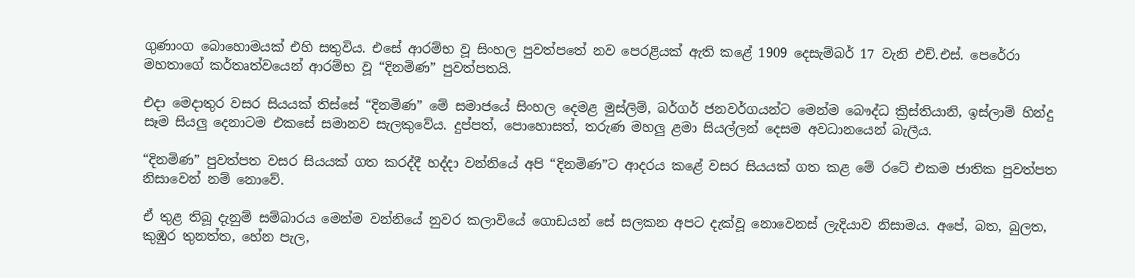ගුණාංග බොහොමයක් එහි සතුවිය. එසේ ආරම්භ වූ සිංහල පුවත්පතේ නව පෙරළියක් ඇති කළේ 1909 දෙසැම්බර් 17 වැනි එච්.එස්. පෙරේරා මහතාගේ කර්තෘත්වයෙන් ආරම්භ වූ “දිනමිණ” පුවත්පතයි.

එදා මෙදාතුර වසර සියයක් තිස්සේ “දිනමිණ” මේ සමාජයේ සිංහල දෙමළ මුස්ලිම්, බර්ගර් ජනවර්ගයන්ට මෙන්ම බෞද්ධ ක්‍රිස්තියානි, ඉස්ලාම් හින්දු සෑම සියලු දෙනාටම එකසේ සමානව සැලකුවේය. දුප්පත්, පොහොසත්, තරුණ මහලු ළමා සියල්ලන් දෙසම අවධානයෙන් බැලීය.

“දිනමිණ” පුවත්පත වසර සියයක් ගත කරද්දී හද්දා වන්නියේ අපි “දිනමිණ”ට ආදරය කළේ වසර සියයක් ගත කළ මේ රටේ එකම ජාතික පුවත්පත නිසාවෙන් නම් නොවේ.

ඒ තුළ තිබූ දැනුම් සම්බාරය මෙන්ම වන්නියේ නුවර කලාවියේ ගොඩයන් සේ සලකන අපට දැක්වූ නොවෙනස් ලැදියාව නිසාමය. අපේ, බත, බුලත, කුඹුර තුනත්ත, හේන පැල,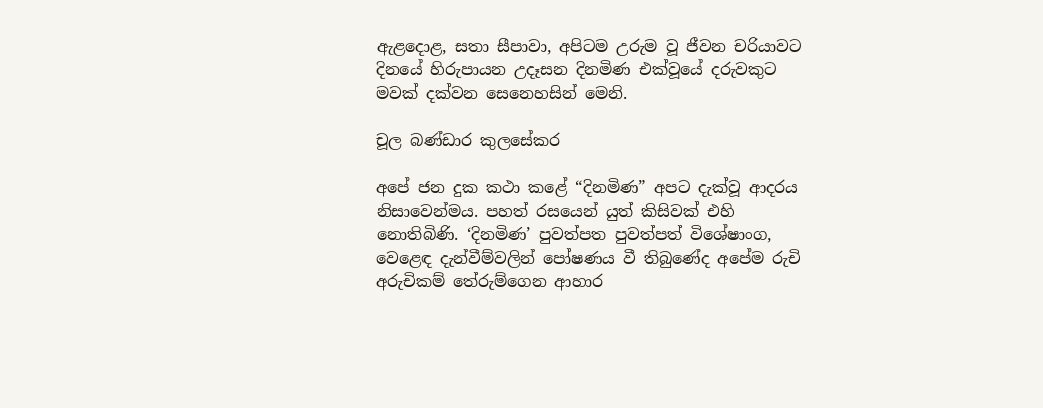ඇළදොළ, සතා සීපාවා, අපිටම උරුම වූ ජීවන චරියාවට දිනයේ හිරුපායන උදෑසන දිනමිණ එක්වූයේ දරුවකුට මවක් දක්වන සෙනෙහසින් මෙනි.

චූල බණ්ඩාර කුලසේකර

අපේ ජන දුක කථා කළේ “දිනමිණ” අපට දැක්වූ ආදරය නිසාවෙන්මය. පහත් රසයෙන් යුත් කිසිවක් එහි නොතිබිණි. ‘දිනමිණ’ පුවත්පත පුවත්පත් විශේෂාංග, වෙළෙඳ දැන්වීම්වලින් පෝෂණය වී තිබුණේද අපේම රුචි අරුචිකම් තේරුම්ගෙන ආහාර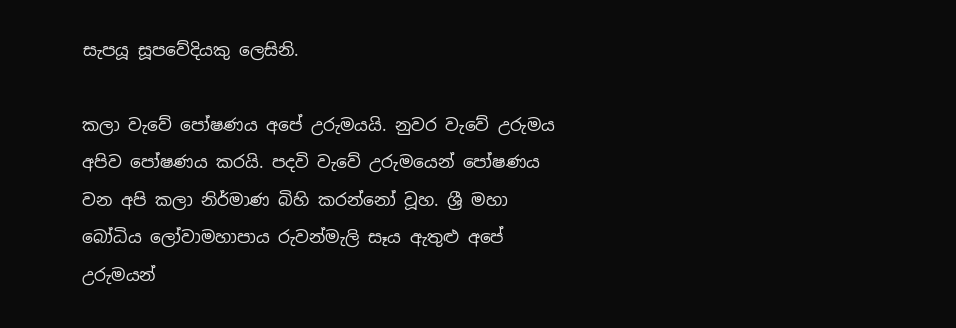සැපයූ සූපවේදියකු ලෙසිනි.

කලා වැවේ පෝෂණය අපේ උරුමයයි. නුවර වැවේ උරුමය අපිව පෝෂණය කරයි. පදවි වැවේ උරුමයෙන් පෝෂණය වන අපි කලා නිර්මාණ බිහි කරන්නෝ වූහ. ශ්‍රී මහා බෝධිය ලෝවාමහාපාය රුවන්මැලි සෑය ඇතුළු අපේ උරුමයන්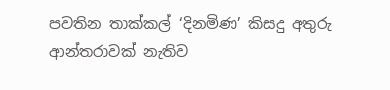පවතින තාක්කල් ‘දිනමිණ’ කිසදු අතුරු ආන්තරාවක් නැතිව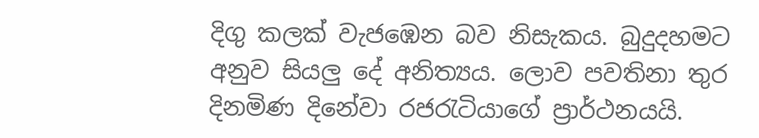දිගු කලක් වැජඹෙන බව නිසැකය. බුදුදහමට අනුව සියලු දේ අනිත්‍යය. ලොව පවතිනා තුර දිනමිණ දිනේවා රජරැටියාගේ ප්‍රාර්ථනයයි.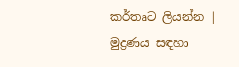කර්තෘට ලියන්න | මුද්‍රණය සඳහා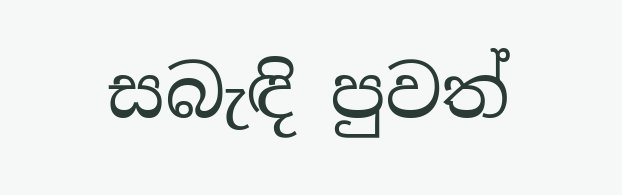සබැඳි පුවත්